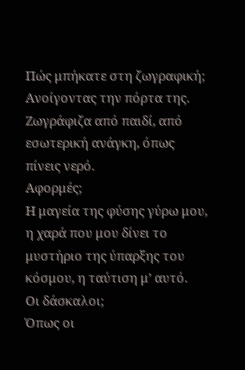Πώς μπήκατε στη ζωγραφική;
Ανοίγοντας την πόρτα της. Ζωγράφιζα από παιδί, από εσωτερική ανάγκη, όπως πίνεις νερό.
Αφορμές;
Η μαγεία της φύσης γύρω μου, η χαρά που μου δίνει το μυστήριο της ύπαρξης του κόσμου, η ταύτιση μ’ αυτό.
Οι δάσκαλοι;
Όπως οι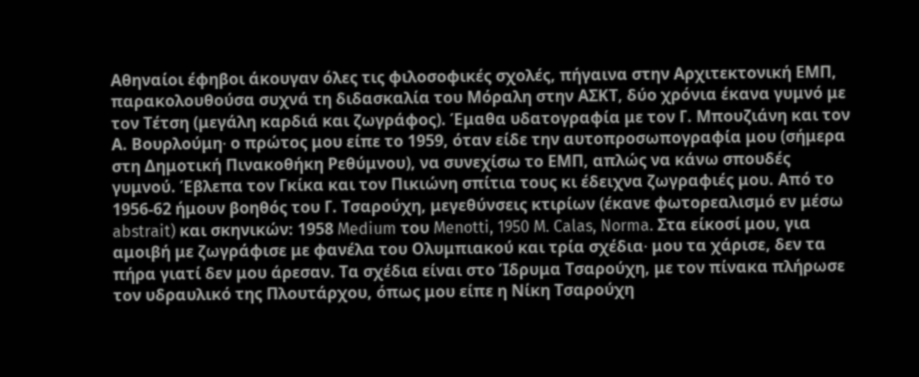Αθηναίοι έφηβοι άκουγαν όλες τις φιλοσοφικές σχολές, πήγαινα στην Αρχιτεκτονική ΕΜΠ, παρακολουθούσα συχνά τη διδασκαλία του Μόραλη στην ΑΣΚΤ, δύο χρόνια έκανα γυμνό με τον Τέτση (μεγάλη καρδιά και ζωγράφος). Έμαθα υδατογραφία με τον Γ. Μπουζιάνη και τον Α. Βουρλούμη∙ ο πρώτος μου είπε το 1959, όταν είδε την αυτοπροσωπογραφία μου (σήμερα στη Δημοτική Πινακοθήκη Ρεθύμνου), να συνεχίσω το ΕΜΠ, απλώς να κάνω σπουδές γυμνού. Έβλεπα τον Γκίκα και τον Πικιώνη σπίτια τους κι έδειχνα ζωγραφιές μου. Από το 1956-62 ήμουν βοηθός του Γ. Τσαρούχη, μεγεθύνσεις κτιρίων (έκανε φωτορεαλισμό εν μέσω abstrait) και σκηνικών: 1958 Medium του Menotti, 1950 M. Calas, Norma. Στα είκοσί μου, για αμοιβή με ζωγράφισε με φανέλα του Ολυμπιακού και τρία σχέδια∙ μου τα χάρισε, δεν τα πήρα γιατί δεν μου άρεσαν. Τα σχέδια είναι στο Ίδρυμα Τσαρούχη, με τον πίνακα πλήρωσε τον υδραυλικό της Πλουτάρχου, όπως μου είπε η Νίκη Τσαρούχη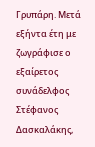Γρυπάρη. Μετά εξήντα έτη με ζωγράφισε ο εξαίρετος συνάδελφος Στέφανος Δασκαλάκης,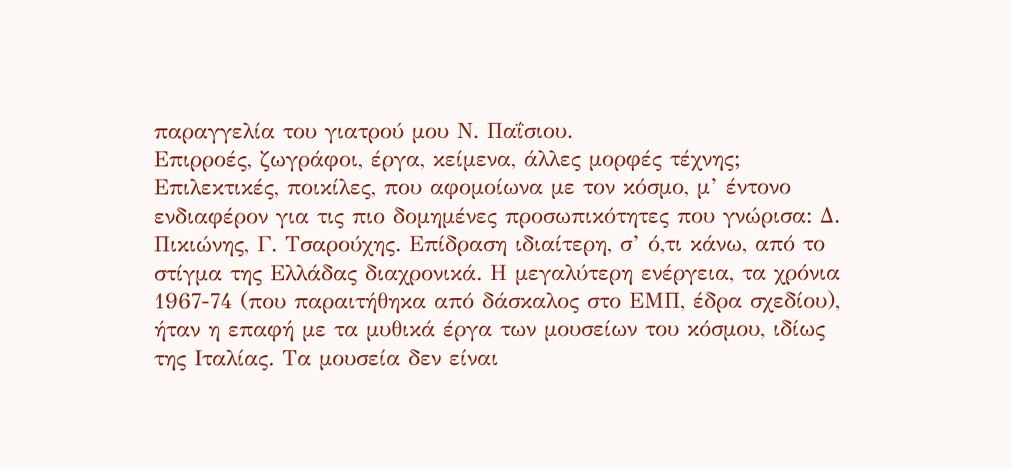παραγγελία του γιατρού μου Ν. Παΐσιου.
Επιρροές, ζωγράφοι, έργα, κείμενα, άλλες μορφές τέχνης;
Επιλεκτικές, ποικίλες, που αφομοίωνα με τον κόσμο, μ’ έντονο ενδιαφέρον για τις πιο δομημένες προσωπικότητες που γνώρισα: Δ. Πικιώνης, Γ. Τσαρούχης. Επίδραση ιδιαίτερη, σ’ ό,τι κάνω, από το στίγμα της Ελλάδας διαχρονικά. Η μεγαλύτερη ενέργεια, τα χρόνια 1967-74 (που παραιτήθηκα από δάσκαλος στο ΕΜΠ, έδρα σχεδίου), ήταν η επαφή με τα μυθικά έργα των μουσείων του κόσμου, ιδίως της Ιταλίας. Τα μουσεία δεν είναι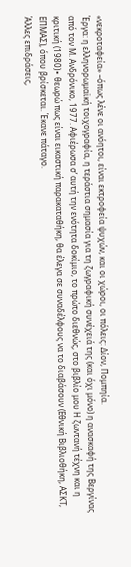«νεκροταφεία» –όπως λένε οι ανόητοι, είναι εκτροφεία ψυχών, και οι χώροι, οι πόλεις: Δίον, Πομπηία.
Έργα: η ελληνορωμαϊκή τοιχογραφία, η τεράστια σημασία για τη ζωγραφική συνέχειά της (και όχι μόνο) η ανασκαφή της Βεργίνας από τον Μ. Ανδρόνικο, 1977. Αφιέρωσα σ’ αυτή την ενότητα δοκίμιο, το πρώτο διεθνώς, στο βιβλίο μου Η ζωντανή τέχνη και η κριτική (1980)∙ θεωρώ πως είναι εικαστική παρακαταθήκη, θα έλεγα σε συναδέλφους να το διαβάσουν (Εθνική Βιβλιοθήκη, ΑΣΚΤ, ΕΠΜΑΣ), όπου βρίσκεται. Έκανε πάταγο.
Άλλες επιδράσεις,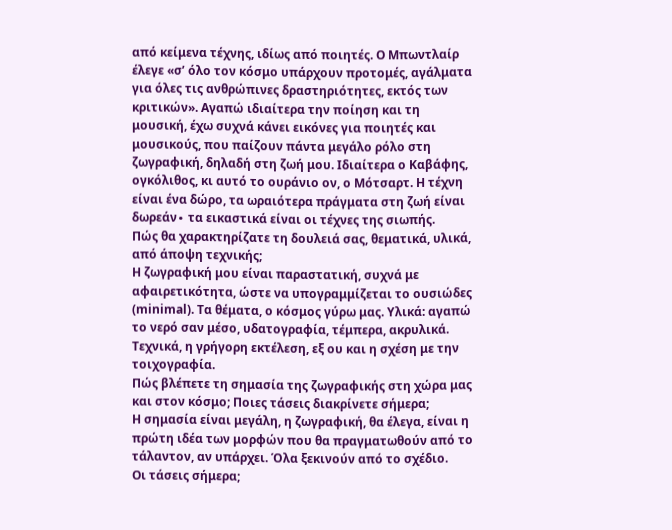από κείμενα τέχνης, ιδίως από ποιητές. Ο Μπωντλαίρ έλεγε «σ’ όλο τον κόσμο υπάρχουν προτομές, αγάλματα για όλες τις ανθρώπινες δραστηριότητες, εκτός των κριτικών». Αγαπώ ιδιαίτερα την ποίηση και τη μουσική, έχω συχνά κάνει εικόνες για ποιητές και μουσικούς, που παίζουν πάντα μεγάλο ρόλο στη ζωγραφική, δηλαδή στη ζωή μου. Ιδιαίτερα ο Καβάφης, ογκόλιθος, κι αυτό το ουράνιο ον, ο Μότσαρτ. Η τέχνη είναι ένα δώρο, τα ωραιότερα πράγματα στη ζωή είναι δωρεάν∙ τα εικαστικά είναι οι τέχνες της σιωπής.
Πώς θα χαρακτηρίζατε τη δουλειά σας, θεματικά, υλικά, από άποψη τεχνικής;
Η ζωγραφική μου είναι παραστατική, συχνά με αφαιρετικότητα, ώστε να υπογραμμίζεται το ουσιώδες (minimal). Τα θέματα, ο κόσμος γύρω μας. Υλικά: αγαπώ το νερό σαν μέσο, υδατογραφία, τέμπερα, ακρυλικά. Τεχνικά, η γρήγορη εκτέλεση, εξ ου και η σχέση με την τοιχογραφία.
Πώς βλέπετε τη σημασία της ζωγραφικής στη χώρα μας και στον κόσμο; Ποιες τάσεις διακρίνετε σήμερα;
Η σημασία είναι μεγάλη, η ζωγραφική, θα έλεγα, είναι η πρώτη ιδέα των μορφών που θα πραγματωθούν από το τάλαντον, αν υπάρχει. Όλα ξεκινούν από το σχέδιο.
Οι τάσεις σήμερα;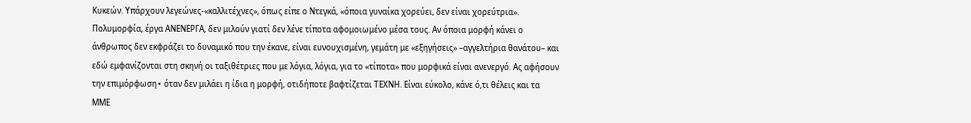Κυκεών. Υπάρχουν λεγεώνες-«καλλιτέχνες», όπως είπε ο Ντεγκά, «όποια γυναίκα χορεύει, δεν είναι χορεύτρια». Πολυμορφία, έργα ΑΝΕΝΕΡΓΑ, δεν μιλούν γιατί δεν λένε τίποτα αφομοιωμένο μέσα τους. Αν όποια μορφή κάνει ο άνθρωπος δεν εκφράζει το δυναμικό που την έκανε, είναι ευνουχισμένη, γεμάτη με «εξηγήσεις» –αγγελτήρια θανάτου– και εδώ εμφανίζονται στη σκηνή οι ταξιθέτριες που με λόγια, λόγια, για το «τίποτα» που μορφικά είναι ανενεργό. Ας αφήσουν την επιμόρφωση∙ όταν δεν μιλάει η ίδια η μορφή, οτιδήποτε βαφτίζεται ΤΕΧΝΗ. Είναι εύκολο, κάνε ό,τι θέλεις και τα ΜΜΕ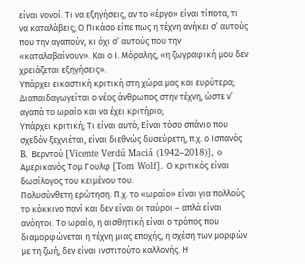είναι νονοί. Τι να εξηγήσεις, αν το «έργο» είναι τίποτα, τι να καταλάβεις; Ο Πικάσο είπε πως η τέχνη ανήκει σ’ αυτούς που την αγαπούν, κι όχι σ’ αυτούς που την «καταλαβαίνουν». Και ο Ι. Μόραλης, «η ζωγραφική μου δεν χρειάζεται εξηγήσεις».
Υπάρχει εικαστική κριτική στη χώρα μας και ευρύτερα; Διαπαιδαγωγείται ο νέος άνθρωπος στην τέχνη, ώστε ν’ αγαπά το ωραίο και να έχει κριτήριο;
Υπάρχει κριτική; Τι είναι αυτό; Είναι τόσο σπάνιο που σχεδόν ξεχνιέται, είναι διεθνώς δυσεύρετη, π.χ. ο Ισπανός B. Βερντού [Vicente Verdú Maciá (1942–2018)], o Αμερικανός Τομ Γουλφ [Tom Wolf]. Ο κριτικός είναι δωσίλογος του κειμένου του.
Πολυσύνθετη ερώτηση. Π.χ. το «ωραίο» είναι για πολλούς το κόκκινο πανί και δεν είναι οι ταύροι – απλά είναι ανόητοι. Το ωραίο, η αισθητική είναι ο τρόπος που διαμορφώνεται η τέχνη μιας εποχής, η σχέση των μορφών με τη ζωή, δεν είναι ινστιτούτο καλλονής. Η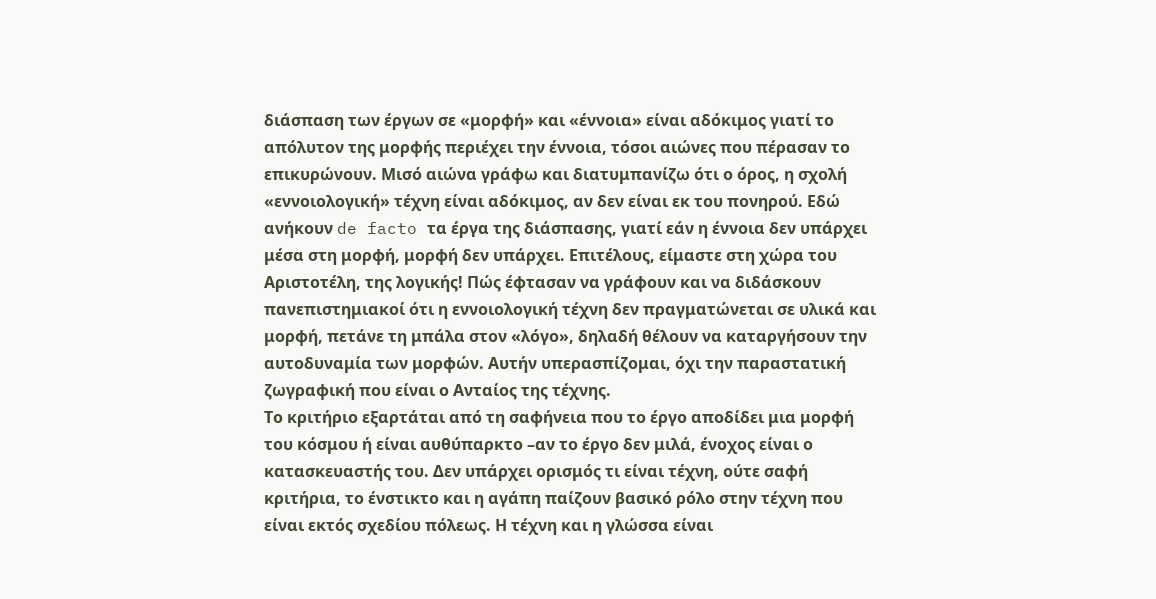διάσπαση των έργων σε «μορφή» και «έννοια» είναι αδόκιμος γιατί το απόλυτον της μορφής περιέχει την έννοια, τόσοι αιώνες που πέρασαν το επικυρώνουν. Μισό αιώνα γράφω και διατυμπανίζω ότι ο όρος, η σχολή «εννοιολογική» τέχνη είναι αδόκιμος, αν δεν είναι εκ του πονηρού. Εδώ ανήκουν de facto τα έργα της διάσπασης, γιατί εάν η έννοια δεν υπάρχει μέσα στη μορφή, μορφή δεν υπάρχει. Επιτέλους, είμαστε στη χώρα του Αριστοτέλη, της λογικής! Πώς έφτασαν να γράφουν και να διδάσκουν πανεπιστημιακοί ότι η εννοιολογική τέχνη δεν πραγματώνεται σε υλικά και μορφή, πετάνε τη μπάλα στον «λόγο», δηλαδή θέλουν να καταργήσουν την αυτοδυναμία των μορφών. Αυτήν υπερασπίζομαι, όχι την παραστατική ζωγραφική που είναι ο Ανταίος της τέχνης.
Το κριτήριο εξαρτάται από τη σαφήνεια που το έργο αποδίδει μια μορφή του κόσμου ή είναι αυθύπαρκτο –αν το έργο δεν μιλά, ένοχος είναι ο κατασκευαστής του. Δεν υπάρχει ορισμός τι είναι τέχνη, ούτε σαφή κριτήρια, το ένστικτο και η αγάπη παίζουν βασικό ρόλο στην τέχνη που είναι εκτός σχεδίου πόλεως. Η τέχνη και η γλώσσα είναι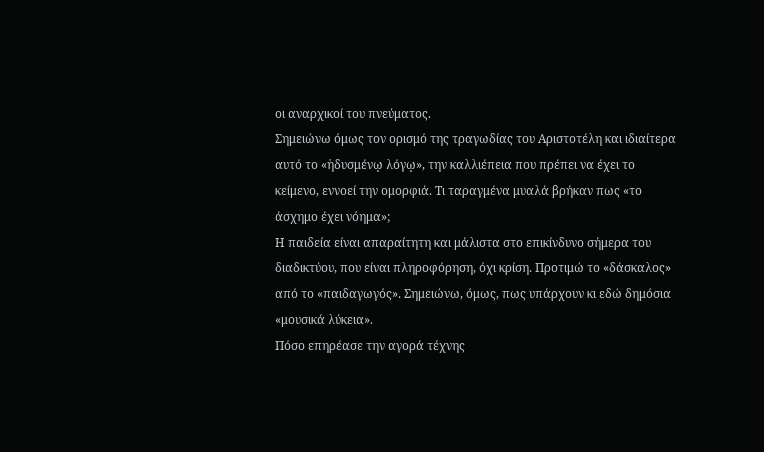οι αναρχικοί του πνεύματος.
Σημειώνω όμως τον ορισμό της τραγωδίας του Αριστοτέλη και ιδιαίτερα αυτό το «ἡδυσμένῳ λόγῳ», την καλλιέπεια που πρέπει να έχει το κείμενο, εννοεί την ομορφιά. Τι ταραγμένα μυαλά βρήκαν πως «το άσχημο έχει νόημα»;
Η παιδεία είναι απαραίτητη και μάλιστα στο επικίνδυνο σήμερα του διαδικτύου, που είναι πληροφόρηση, όχι κρίση. Προτιμώ το «δάσκαλος» από το «παιδαγωγός». Σημειώνω, όμως, πως υπάρχουν κι εδώ δημόσια «μουσικά λύκεια».
Πόσο επηρέασε την αγορά τέχνης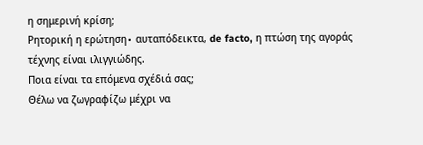η σημερινή κρίση;
Ρητορική η ερώτηση∙ αυταπόδεικτα, de facto, η πτώση της αγοράς τέχνης είναι ιλιγγιώδης.
Ποια είναι τα επόμενα σχέδιά σας;
Θέλω να ζωγραφίζω μέχρι να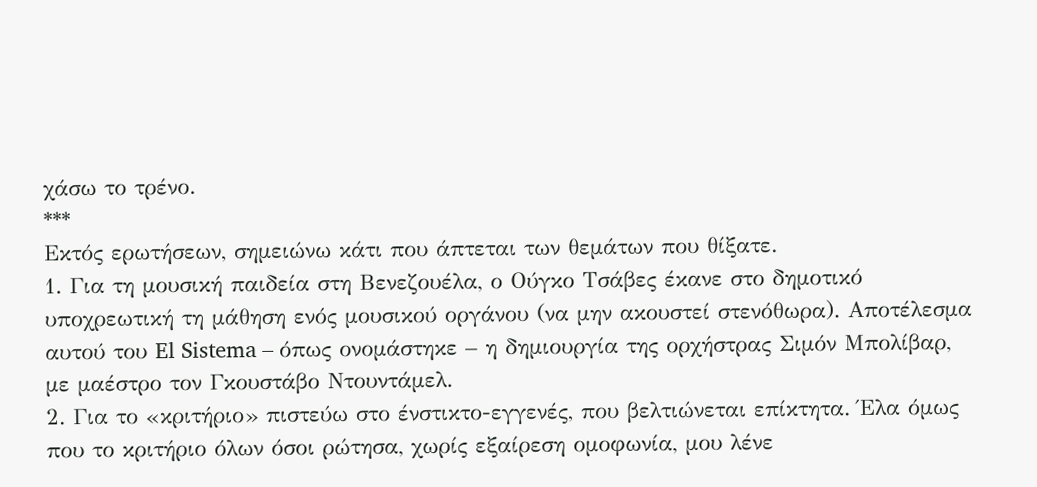χάσω το τρένο.
***
Εκτός ερωτήσεων, σημειώνω κάτι που άπτεται των θεμάτων που θίξατε.
1. Για τη μουσική παιδεία στη Βενεζουέλα, ο Ούγκο Τσάβες έκανε στο δημοτικό υποχρεωτική τη μάθηση ενός μουσικού οργάνου (να μην ακουστεί στενόθωρα). Αποτέλεσμα αυτού του El Sistema – όπως ονομάστηκε – η δημιουργία της ορχήστρας Σιμόν Μπολίβαρ, με μαέστρο τον Γκουστάβο Ντουντάμελ.
2. Για το «κριτήριο» πιστεύω στο ένστικτο-εγγενές, που βελτιώνεται επίκτητα. Έλα όμως που το κριτήριο όλων όσοι ρώτησα, χωρίς εξαίρεση ομοφωνία, μου λένε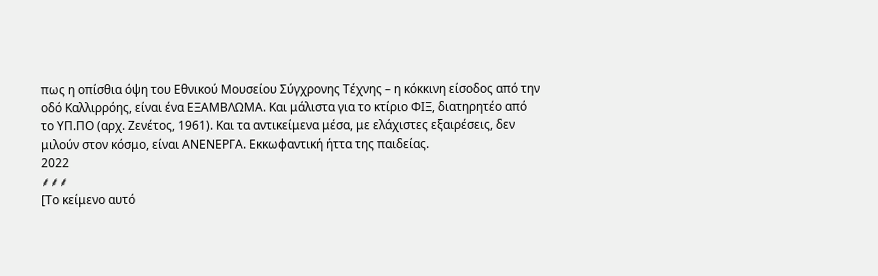πως η οπίσθια όψη του Εθνικού Μουσείου Σύγχρονης Τέχνης – η κόκκινη είσοδος από την οδό Καλλιρρόης, είναι ένα ΕΞΑΜΒΛΩΜΑ. Και μάλιστα για το κτίριο ΦΙΞ, διατηρητέο από το ΥΠ.ΠΟ (αρχ. Ζενέτος, 1961). Και τα αντικείμενα μέσα, με ελάχιστες εξαιρέσεις, δεν μιλούν στον κόσμο, είναι ΑΝΕΝΕΡΓΑ. Εκκωφαντική ήττα της παιδείας.
2022
⸙⸙⸙
[Το κείμενο αυτό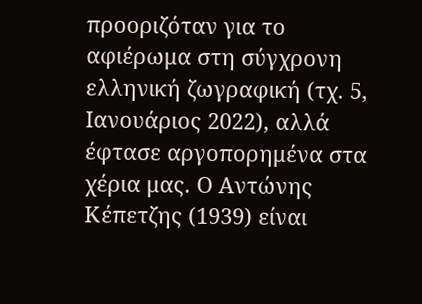προοριζόταν για το αφιέρωμα στη σύγχρονη ελληνική ζωγραφική (τχ. 5, Ιανουάριος 2022), αλλά έφτασε αργοπορημένα στα χέρια μας. Ο Αντώνης Κέπετζης (1939) είναι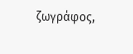ζωγράφος,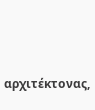αρχιτέκτονας,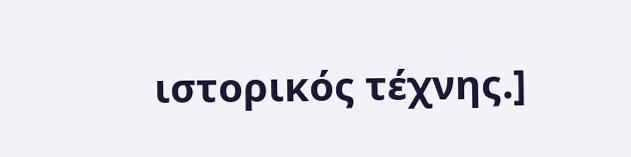ιστορικός τέχνης.]